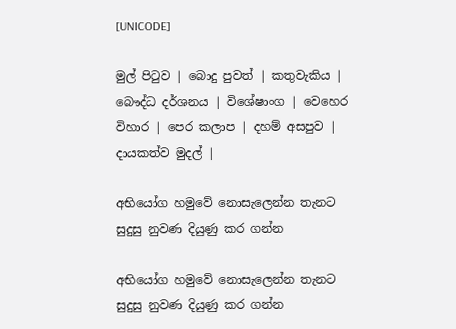[UNICODE]

මුල් පිටුව | බොදු පුවත් | කතුවැකිය | බෞද්ධ දර්ශනය | විශේෂාංග | වෙහෙර විහාර | පෙර කලාප | දහම් අසපුව | දායකත්ව මුදල් |

අභියෝග හමුවේ නොසැලෙන්න තැනට සුදුසු නුවණ දියුණු කර ගන්න

අභියෝග හමුවේ නොසැලෙන්න තැනට සුදුසු නුවණ දියුණු කර ගන්න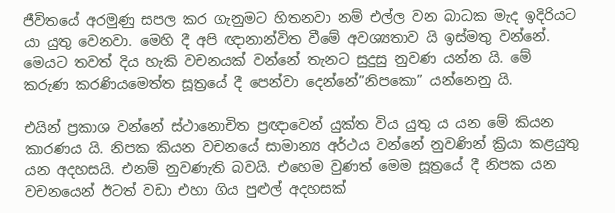ජීවිතයේ අරමුණු සපල කර ගැනුමට හිතනවා නම් එල්ල වන බාධක මැද ඉදිරියට යා යුතු වෙනවා. මෙහි දී අපි ඥානාන්විත වීමේ අවශ්‍යතාව යි ඉස්මතු වන්නේ. මෙයට තවත් දිය හැකි වචනයක් වන්නේ තැනට සුදුසු නුවණ යන්න යි. මේ කරුණ කරණියමෙත්ත සූත්‍රයේ දී පෙන්වා දෙන්නේ”නිපකො” යන්නෙනු යි.

එයින් ප්‍රකාශ වන්නේ ස්ථානොචිත ප්‍රඥාවෙන් යුක්ත විය යුතු ය යන මේ කියන කාරණය යි. නිපක කියන වචනයේ සාමාන්‍ය අර්ථය වන්නේ නුවණින් ක්‍රියා කළයුතු යන අදහසයි. එනම් නුවණැති බවයි. එහෙම වුණත් මෙම සූත්‍රයේ දී නිපක යන වචනයෙන් ඊටත් වඩා එහා ගිය පුළුල් අදහසක්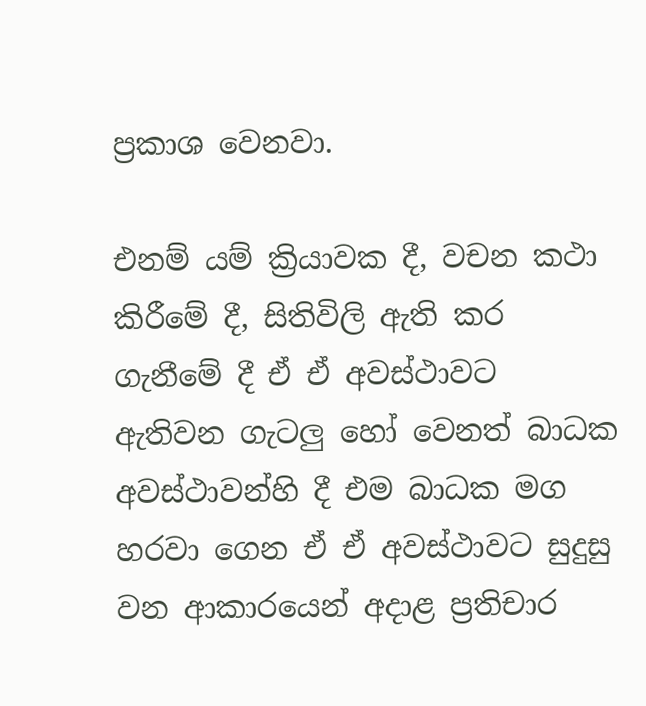ප්‍රකාශ වෙනවා.

එනම් යම් ක්‍රියාවක දී, වචන කථා කිරීමේ දී, සිතිවිලි ඇති කර ගැනීමේ දී ඒ ඒ අවස්ථාවට ඇතිවන ගැටලු හෝ වෙනත් බාධක අවස්ථාවන්හි දී එම බාධක මග හරවා ගෙන ඒ ඒ අවස්ථාවට සුදුසු වන ආකාරයෙන් අදාළ ප්‍රතිචාර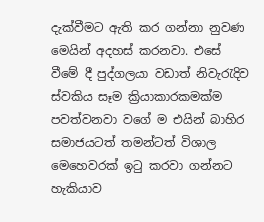දැක්වීමට ඇති කර ගන්නා නුවණ මෙයින් අදහස් කරනවා. එසේ වීමේ දී පුද්ගලයා වඩාත් නිවැරැදිව ස්වකිය සෑම ක්‍රියාකාරකමක්ම පවත්වනවා වගේ ම එයින් බාහිර සමාජයටත් තමන්ටත් විශාල මෙහෙවරක් ඉටු කරවා ගන්නට හැකියාව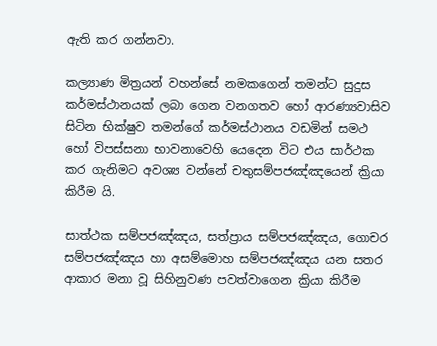ඇති කර ගන්නවා.

කල්‍යාණ මිත්‍රයන් වහන්සේ නමකගෙන් තමන්ට සුදුස කර්මස්ථානයක් ලබා ගෙන වනගතව හෝ ආරණ්‍යවාසිව සිටින භික්ෂුව තමන්ගේ කර්මස්ථානය වඩමින් සමථ හෝ විපස්සනා භාවනාවෙහි යෙදෙන විට එය සාර්ථක කර ගැනිමට අවශ්‍ය වන්නේ චතුසම්පජඤ්ඤයෙන් ක්‍රියා කිරීම යි.

සාත්ථක සම්පජඤ්ඤය, සත්ප්‍රාය සම්පජඤ්ඤය, ගොචර සම්පජඤ්ඤය හා අසම්මොහ සම්පජඤ්ඤය යන සතර ආකාර මනා වූ සිහිනුවණ පවත්වාගෙන ක්‍රියා කිරීම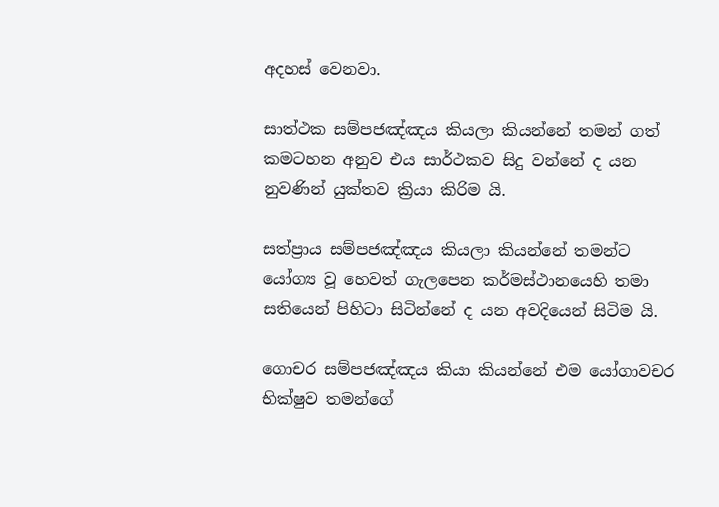අදහස් වෙනවා.

සාත්ථක සම්පජඤ්ඤය කියලා කියන්නේ තමන් ගත් කමටහන අනුව එය සාර්ථකව සිදු වන්නේ ද යන නුවණින් යුක්තව ක්‍රියා කිරිම යි.

සත්ප්‍රාය සම්පජඤ්ඤය කියලා කියන්නේ තමන්ට යෝග්‍ය වූ හෙවත් ගැලපෙන කර්මස්ථානයෙහි තමා සතියෙන් පිහිටා සිටින්නේ ද යන අවදියෙන් සිටිම යි.

ගොචර සම්පජඤ්ඤය කියා කියන්නේ එම යෝගාවචර භික්ෂුව තමන්ගේ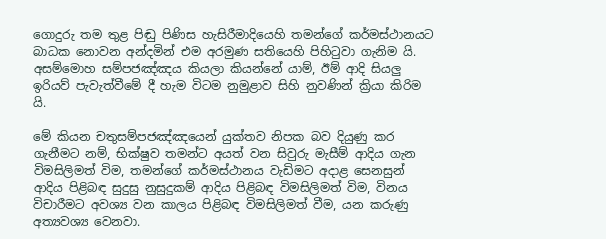ගොදුරු තම තුළ පිඬු පිණිස හැසිරීමාදියෙහි තමන්ගේ කර්මස්ථානයට බාධක නොවන අන්දමින් එම අරමුණ සතියෙහි පිහිටුවා ගැනිම යි. අසම්මොහ සම්පජඤ්ඤය කියලා කියන්නේ යාම්, ඊම් ආදි සියලු ඉරියව් පැවැත්වීමේ දී හැම විටම නුමුළාව සිහි නුවණින් ක්‍රියා කිරිම යි.

මේ කියන චතුසම්පජඤ්ඤයෙන් යුක්තව නිපක බව දියුණු කර ගැනීමට නම්, භික්ෂුව තමන්ට අයත් වන සිවුරු මැසීම් ආදිය ගැන විමසිලිමත් විම, තමන්ගේ කර්මස්ථානය වැඩිමට අදාළ සෙනසුන් ආදිය පිළිබඳ සුදුසු නුසුදුකම් ආදිය පිළිබඳ විමසිලිමත් විම, විනය විචාරීමට අවශ්‍ය වන කාලය පිළිබඳ විමසිලිමත් වීම, යන කරුණු අත්‍යවශ්‍ය වෙනවා.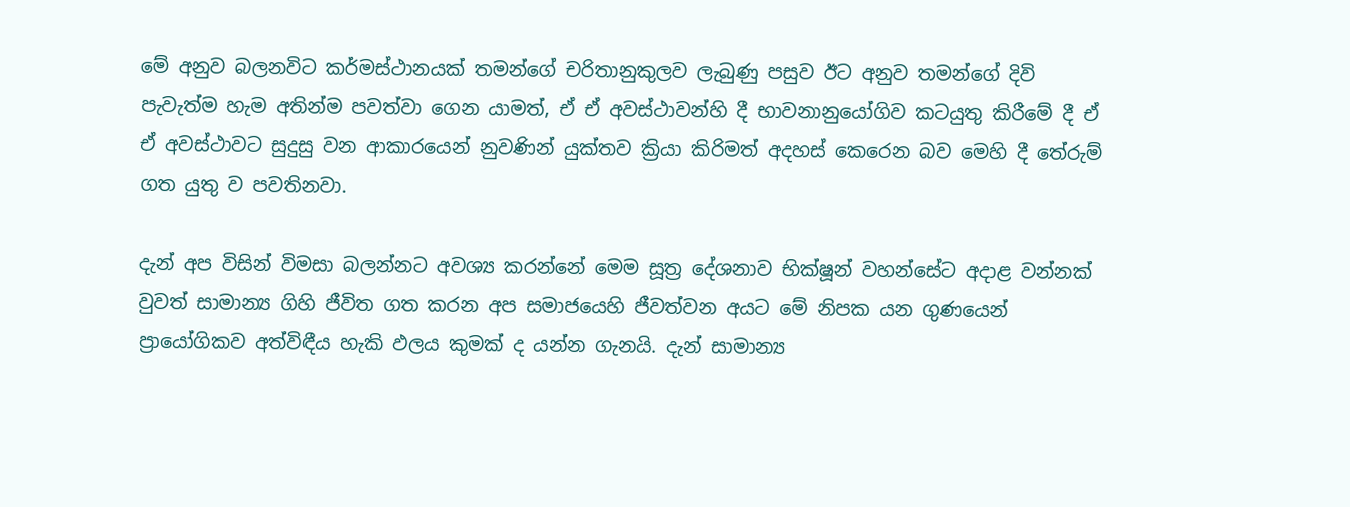මේ අනුව බලනවිට කර්මස්ථානයක් තමන්ගේ චරිතානුකුලව ලැබුණු පසුව ඊට අනුව තමන්ගේ දිවි පැවැත්ම හැම අතින්ම පවත්වා ගෙන යාමත්, ඒ ඒ අවස්ථාවන්හි දී භාවනානුයෝගිව කටයුතු කිරීමේ දී ඒ ඒ අවස්ථාවට සුදුසු වන ආකාරයෙන් නුවණින් යුක්තව ක්‍රියා කිරිමත් අදහස් කෙරෙන බව මෙහි දී තේරුම් ගත යුතු ව පවතිනවා.

දැන් අප විසින් විමසා බලන්නට අවශ්‍ය කරන්නේ මෙම සූත්‍ර දේශනාව භික්ෂූන් වහන්සේට අදාළ වන්නක් වුවත් සාමාන්‍ය ගිහි ජීවිත ගත කරන අප සමාජයෙහි ජීවත්වන අයට මේ නිපක යන ගුණයෙන් ප්‍රායෝගිකව අත්විඳීය හැකි ඵලය කුමක් ද යන්න ගැනයි. දැන් සාමාන්‍ය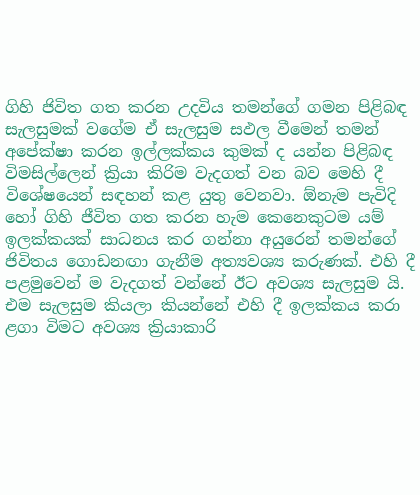ගිහි ජිවිත ගත කරන උදවිය තමන්ගේ ගමන පිළිබඳ සැලසුමක් වගේම ඒ සැලසුම සඵල වීමෙන් තමන් අපේක්ෂා කරන ඉල්ලක්කය කුමක් ද යන්න පිළිබඳ විමසිල්ලෙන් ක්‍රියා කිරිම වැදගත් වන බව මෙහි දී විශේෂයෙන් සඳහන් කළ යුතු වෙනවා. ඕනැම පැවිදි හෝ ගිහි ජීවිත ගත කරන හැම කෙනෙකුටම යම් ඉලක්කයක් සාධනය කර ගන්නා අයුරෙන් තමන්ගේ ජිවිතය ගොඩනඟා ගැනීම අත්‍යවශ්‍ය කරුණක්. එහි දී පළමුවෙන් ම වැදගත් වන්නේ ඊට අවශ්‍ය සැලසුම යි. එම සැලසුම කියලා කියන්නේ එහි දී ඉලක්කය කරා ළගා විමට අවශ්‍ය ක්‍රියාකාරි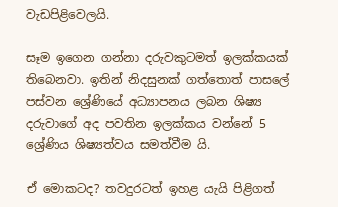වැඩපිළිවෙලයි.

සෑම ඉගෙන ගන්නා දරුවකුටමත් ඉලක්කයක් තිබෙනවා. ඉතින් නිදසුනක් ගත්තොත් පාසලේ පස්වන ශ්‍රේණියේ අධ්‍යාපනය ලබන ශිෂ්‍ය දරුවාගේ අද පවතින ඉලක්කය වන්නේ 5 ශ්‍රේණිය ශිෂ්‍යත්වය සමත්වීම යි.

ඒ මොකටද? තවදුරටත් ඉහළ යැයි පිළිගත්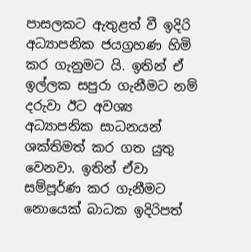පාසලකට ඇතුළත් වී ඉදිරි අධ්‍යාපනික ජයග්‍රහණ හිමි කර ගැනුමට යි. ඉතින් ඒ ඉල්ලක සපුරා ගැනීමට නම් දරුවා ඊට අවශ්‍ය අධ්‍යාපනික සාධනයන් ශක්තිමත් කර ගත යුතු වෙනවා. ඉතින් ඒවා සම්පූර්ණ කර ගැනීමට නොයෙක් බාධක ඉදිරිපත්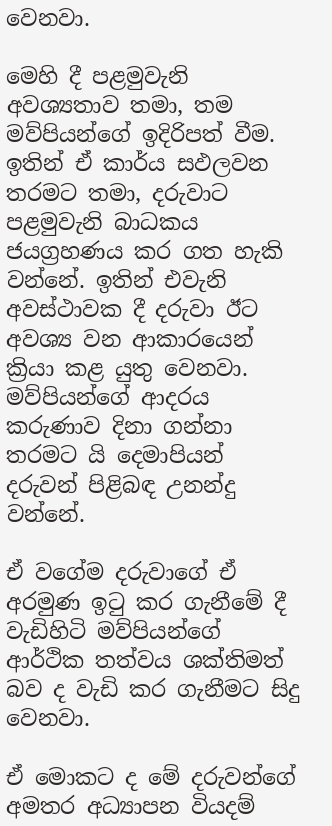වෙනවා.

මෙහි දී පළමුවැනි අවශ්‍යතාව තමා, තම මව්පියන්ගේ ඉදිරිපත් වීම. ඉතින් ඒ කාර්ය සඵලවන තරමට තමා, දරුවාට පළමුවැනි බාධකය ජයග්‍රහණය කර ගත හැකි වන්නේ. ඉතින් එවැනි අවස්ථාවක දී දරුවා ඊට අවශ්‍ය වන ආකාරයෙන් ක්‍රියා කළ යුතු වෙනවා. මව්පියන්ගේ ආදරය කරුණාව දිනා ගන්නා තරමට යි දෙමාපියන් දරුවන් පිළිබඳ උනන්දු වන්නේ.

ඒ වගේම දරුවාගේ ඒ අරමුණ ඉටු කර ගැනීමේ දී වැඩිහිටි මව්පියන්ගේ ආර්ථික තත්වය ශක්තිමත් බව ද වැඩි කර ගැනීමට සිදු වෙනවා.

ඒ මොකට ද මේ දරුවන්ගේ අමතර අධ්‍යාපන වියදම්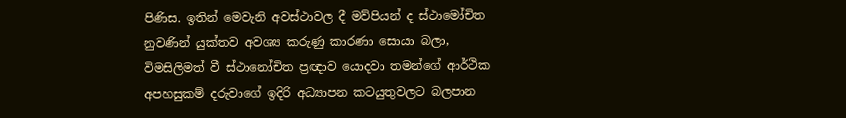පිණිස. ඉතින් මෙවැනි අවස්ථාවල දී මව්පියන් ද ස්ථාමෝචිත නුවණින් යුක්තව අවශ්‍ය කරුණු කාරණා සොයා බලා, විමසිලිමත් වී ස්ථානෝචිත ප්‍රඥාව යොදවා තමන්ගේ ආර්ථික අපහසුකම් දරුවාගේ ඉදිරි අධ්‍යාපන කටයුතුවලට බලපාන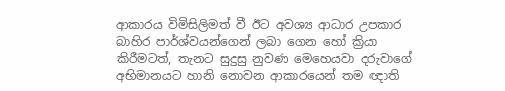ආකාරය විමිසිලිමත් වී ඊට අවශ්‍ය ආධාර උපකාර බාහිර පාර්ශ්වයන්ගෙන් ලබා ගෙන හෝ ක්‍රියා කිරීමටත්, තැනට සුදුසු නුවණ මෙහෙයවා දරුවාගේ අභිමානයට හානි නොවන ආකාරයෙන් තම ඥාති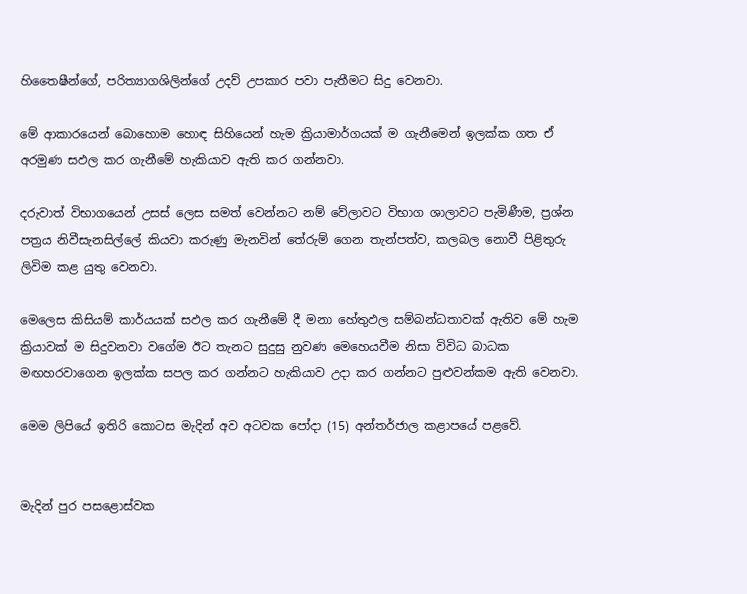හිතෛෂීන්ගේ, පරිත්‍යාගශිලින්ගේ උදව් උපකාර පවා පැතීමට සිදු වෙනවා.

මේ ආකාරයෙන් බොහොම හොඳ සිහියෙන් හැම ක්‍රියාමාර්ගයක් ම ගැනීමෙන් ඉලක්ක ගත ඒ අරමුණ සඵල කර ගැනීමේ හැකියාව ඇති කර ගන්නවා.

දරුවාත් විභාගයෙන් උසස් ලෙස සමත් වෙන්නට නම් වේලාවට විභාග ශාලාවට පැමිණීම, ප්‍රශ්න පත්‍රය නිවීසැනසිල්ලේ කියවා කරුණු මැනවින් තේරුම් ගෙන තැන්පත්ව, කලබල නොවී පිළිතුරු ලිවිම කළ යුතු වෙනවා.

මෙලෙස කිසියම් කාර්යයක් සඵල කර ගැනීමේ දී මනා හේතුඵල සම්බන්ධතාවක් ඇතිව මේ හැම ක්‍රියාවක් ම සිදුවනවා වගේම ඊට තැනට සුදුසු නුවණ මෙහෙයවීම නිසා විවිධ බාධක මඟහරවාගෙන ඉලක්ක සපල කර ගන්නට හැකියාව උදා කර ගන්නට පුළුවන්කම ඇති වෙනවා.

මෙම ලිපියේ ඉතිරි කොටස මැදින් අව අටවක පෝදා (15) අන්තර්ජාල කළාපයේ පළවේ.


මැදින් පුර පසළොස්වක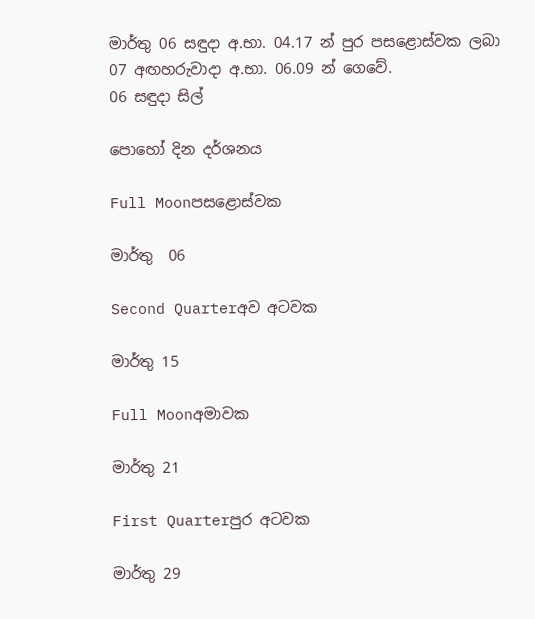මාර්තු 06 සඳුදා අ.භා. 04.17 න් පුර පසළොස්වක ලබා
07 අඟහරුවාදා අ.භා. 06.09 න් ගෙවේ.
06 සඳුදා සිල්

පොහෝ දින දර්ශනය

Full Moonපසළොස්වක

මාර්තු  06

Second Quarterඅව අටවක

මාර්තු 15

Full Moonඅමාවක

මාර්තු 21

First Quarterපුර අටවක

මාර්තු 29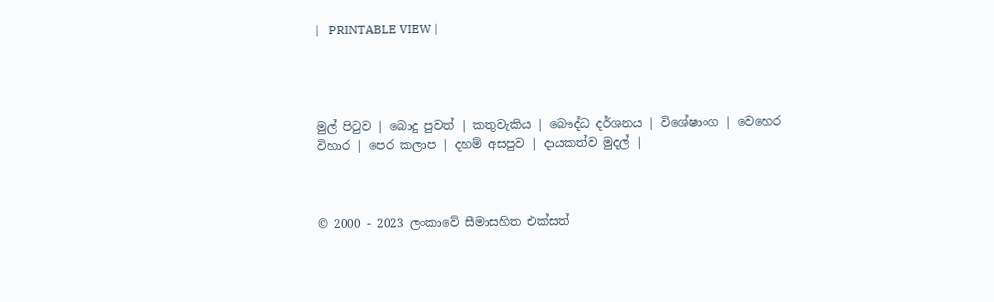|   PRINTABLE VIEW |




මුල් පිටුව | බොදු පුවත් | කතුවැකිය | බෞද්ධ දර්ශනය | විශේෂාංග | වෙහෙර විහාර | පෙර කලාප | දහම් අසපුව | දායකත්ව මුදල් |



© 2000 - 2023 ලංකාවේ සීමාසහිත එක්සත්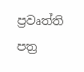ප්‍රවෘත්ති පත්‍ර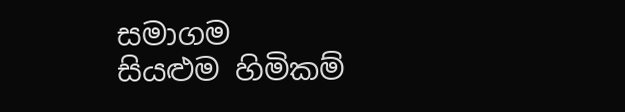සමාගම
සියළුම හිමිකම්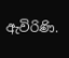ඇවිරිණි.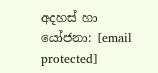අදහස් හා යෝජනා: [email protected]